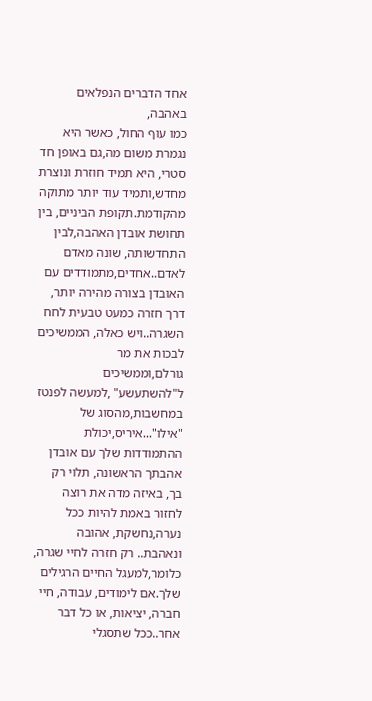אחד הדברים הנפלאים באהבה,
כמו עוף החול, כאשר היא נגמרת משום מה,גם באופן חד סטרי, היא תמיד חוזרת ונוצרת מחדש,ותמיד עוד יותר מתוקה מהקודמת.תקופת הביניים, בין תחושת אובדן האהבה,לבין התחדשותה, שונה מאדם לאדם..אחדים,מתמודדים עם האובדן בצורה מהירה יותר, דרך חזרה כמעט טבעית לחח השגרה..ויש כאלה, הממשיכים לבכות את מר גורלם,וממשיכים ל"להשתעשע" ,למעשה לפנטז במחשבות,מהסוג של "אילו"...איריס,יכולת ההתמודדות שלך עם אובדן אהבתך הראשונה, תלוי רק בך, באיזה מדה את רוצה לחזור באמת להיות ככל נערה,נחשקת, אהובה ונאהבת.. רק חזרה לחיי שגרה, כלומר,למעגל החיים הרגילים שלך.אם לימודים, עבודה, חיי חברה, יציאות, או כל דבר אחר..ככל שתסגלי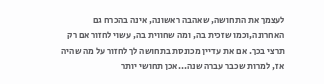לעצמך את התחושה, שאהבה ראשונה, אינה בהכרח גם האחרונה,וכמו שזכית בה, ומה שחווית בה, עשוי לחזור אם רק תרצי בכך. אם את עדיין מכונסת בתחושה לך לחזור על מה שהיה אז, למרות שכבר עברה שנה...אכן תחושי יותר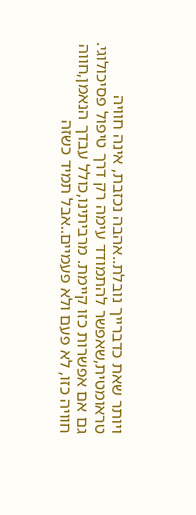ויותר שאת כדברייך נובלת..אהבה נכזבת, אינה חוויה טראומטית,שאפשר להתמודד עימה רק דרך טיפול פסיכולוגי. גם אם אפשרות כזו קיימת. מרביתינו,כולל עבדך הנאמן,חווה חוויה כזו, לא פעם ולא פעמיים..אבל תמיד כשזה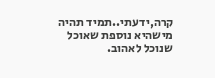קרה,ידעתי..תמיד תהיה מישהיא נוספת שאוכל שנוכל לאהוב.